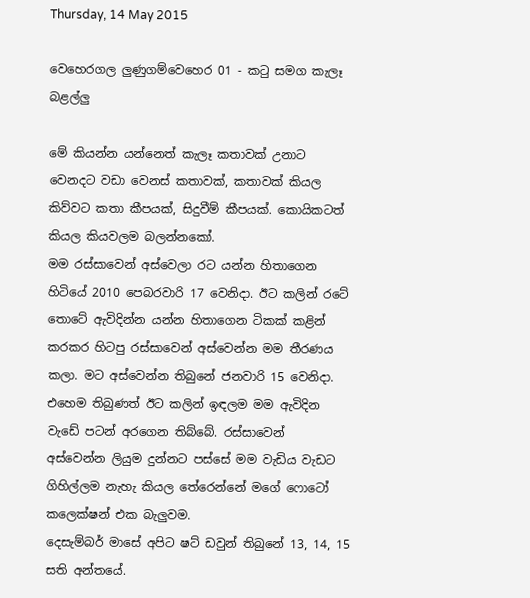Thursday, 14 May 2015

වෙහෙරගල ලුණුගම්වෙහෙර 01 - කටු සමග කැලෑ බළල්ලු

මේ කියන්න යන්නෙත් කැලෑ කතාවක් උනාට වෙනදට වඩා වෙනස් කතාවක්, කතාවක් කියල කිව්වට කතා කීපයක්, සිදුවීම් කීපයක්. කොයිකටත් කියල කියවලම බලන්නකෝ.
මම රස්සාවෙන් අස්වෙලා රට යන්න හිතාගෙන හිටියේ 2010 පෙබරවාරි 17 වෙනිදා. ඊට කලින් රටේ තොටේ ඇවිදින්න යන්න හිතාගෙන ටිකක් කළින් කරකර හිටපු රස්සාවෙන් අස්වෙන්න මම තීරණය කලා. මට අස්වෙන්න තිබුනේ ජනවාරි 15 වෙනිදා.
එහෙම තිබුණත් ඊට කලින් ඉඳලම මම ඇවිදින වැඩේ පටන් අරගෙන තිබ්බේ. රස්සාවෙන්  අස්වෙන්න ලියුම දුන්නට පස්සේ මම වැඩිය වැඩට ගිහිල්ලම නැහැ කියල තේරෙන්නේ මගේ ෆොටෝ කලෙක්ෂන් එක බැලුවම.
දෙසැම්බර් මාසේ අපිට ෂට් ඩවුන් තිබුනේ 13, 14, 15 සති අන්තයේ.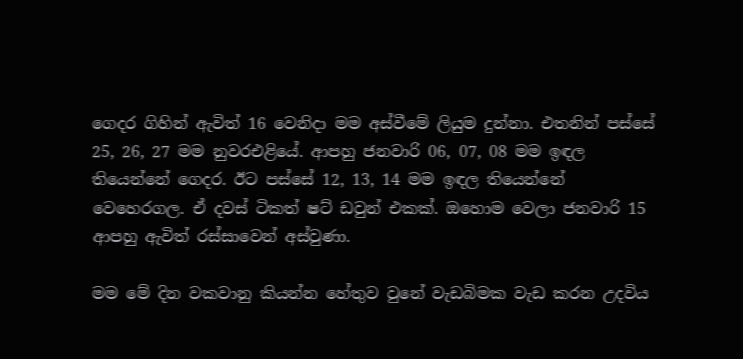ගෙදර ගිහින් ඇවිත් 16 වෙනිදා මම අස්වීමේ ලියුම දුන්නා. එතනින් පස්සේ 25, 26, 27 මම නුවරඑළියේ. ආපහු ජනවාරි 06, 07, 08 මම ඉඳල තියෙන්නේ ගෙදර. ඊට පස්සේ 12, 13, 14 මම ඉඳල තියෙන්නේ වෙහෙරගල. ඒ දවස් ටිකත් ෂට් ඩවුන් එකක්. ඔහොම වෙලා ජනවාරි 15 ආපහු ඇවිත් රස්සාවෙන් අස්වුණා.

මම මේ දින වකවානු කියන්න හේතුව වුනේ වැඩබිමක වැඩ කරන උදවිය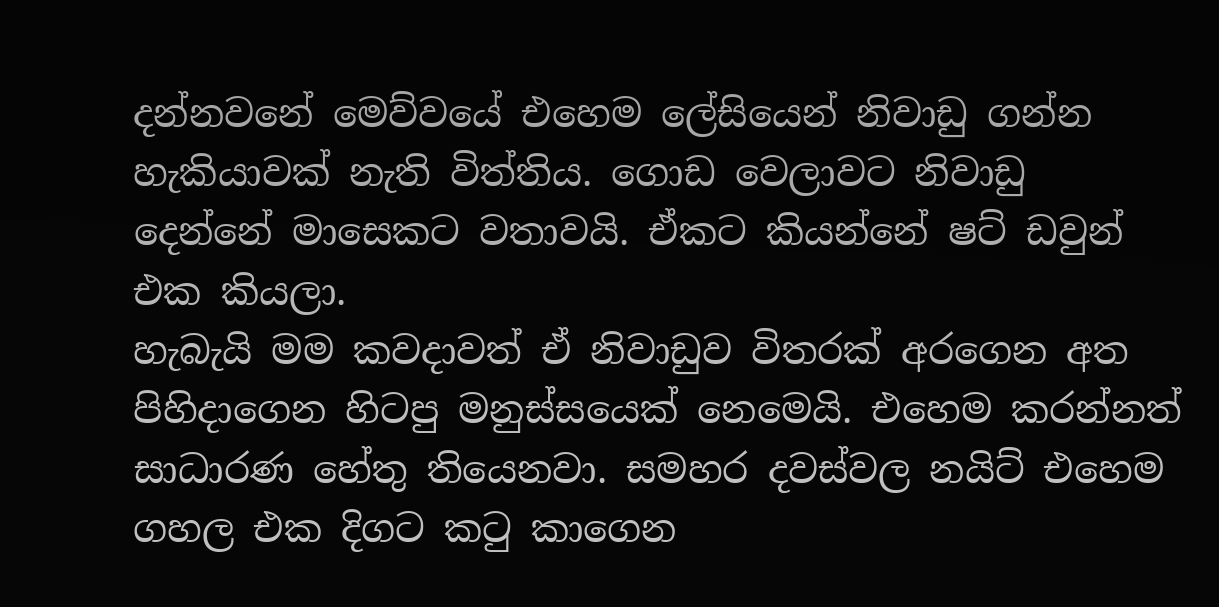දන්නවනේ මෙව්වයේ එහෙම ලේසියෙන් නිවාඩු ගන්න හැකියාවක් නැති විත්තිය. ගොඩ වෙලාවට නිවාඩු දෙන්නේ මාසෙකට වතාවයි. ඒකට කියන්නේ ෂට් ඩවුන් එක කියලා.
හැබැයි මම කවදාවත් ඒ නිවාඩුව විතරක් අරගෙන අත පිහිදාගෙන හිටපු මනුස්සයෙක් නෙමෙයි. එහෙම කරන්නත් සාධාරණ හේතු තියෙනවා. සමහර දවස්වල නයිට් එහෙම ගහල එක දිගට කටු කාගෙන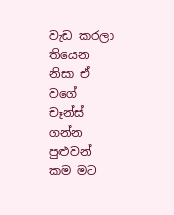වැඩ කරලා තියෙන නිසා ඒ වගේ චෑන්ස් ගන්න පුළුවන් කම මට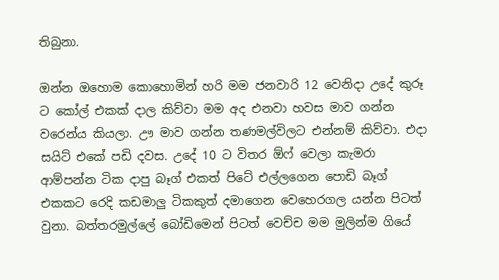තිබුනා.

ඔන්න ඔහොම කොහොමින් හරි මම ජනවාරි 12 වෙනිදා උදේ කුරූ ට කෝල් එකක් දාල කිව්වා මම අද එනවා හවස මාව ගන්න වරෙන්ය කියලා. ඌ මාව ගන්න තණමල්විලට එන්නම් කිව්වා. එදා සයිට් එකේ පඩි දවස. උදේ 10 ට විතර ඕෆ් වෙලා කැමරා ආම්පන්න ටික දාපු බෑග් එකත් පිටේ එල්ලගෙන පොඩි බෑග් එකකට රෙදි කඩමාලු ටිකකුත් දමාගෙන වෙහෙරගල යන්න පිටත් වුනා. බත්තරමුල්ලේ බෝඩිමෙන් පිටත් වෙච්ච මම මුලින්ම ගියේ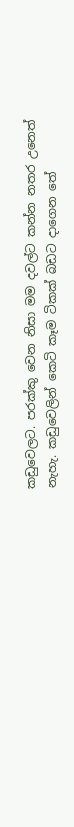කඩුවෙලට. පරක්කු වෙන නිසා මම දවල්ට කන්න නතර උනෙත් නැහැ. කඩුවෙලින් කෙටි කෑම ටිකක් බඩට දාගෙන තේ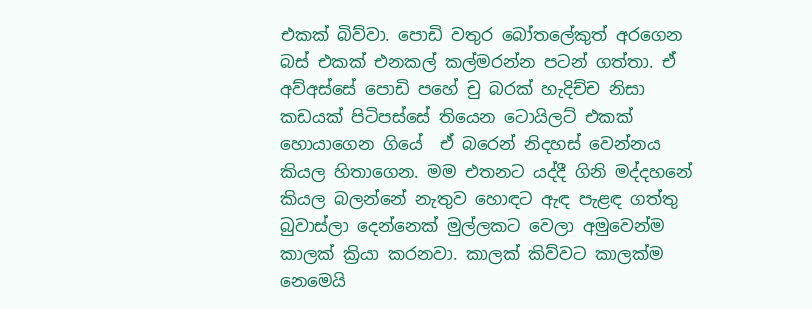එකක් බිව්වා. පොඩි වතුර බෝතලේකුත් අරගෙන බස් එකක් එනකල් කල්මරන්න පටන් ගත්තා. ඒ අව්අස්සේ පොඩි පහේ චු බරක් හැදිච්ච නිසා කඩයක් පිටිපස්සේ තියෙන ටොයිලට් එකක් හොයාගෙන ගියේ  ඒ බරෙන් නිදහස් වෙන්නය කියල හිතාගෙන. මම එතනට යද්දී ගිනි මද්දහනේ කියල බලන්නේ නැතුව හොඳට ඇඳ පැළඳ ගත්තු බුවාස්ලා දෙන්නෙක් මුල්ලකට වෙලා අමුවෙන්ම කාලක් ක්‍රියා කරනවා. කාලක් කිව්වට කාලක්ම නෙමෙයි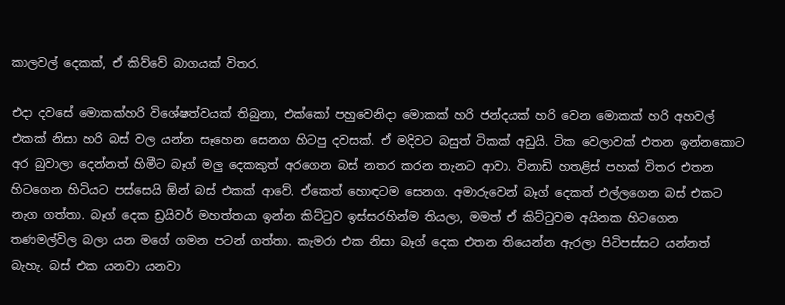කාලවල් දෙකක්, ඒ කිව්වේ බාගයක් විතර.

එදා දවසේ මොකක්හරි විශේෂත්වයක් තිබුනා, එක්කෝ පහුවෙනිදා මොකක් හරි ජන්දයක් හරි වෙන මොකක් හරි අහවල් එකක් නිසා හරි බස් වල යන්න සෑහෙන සෙනග හිටපු දවසක්. ඒ මදිවට බසුත් ටිකක් අඩුයි. ටික වෙලාවක් එතන ඉන්නකොට අර බුවාලා දෙන්නත් හිමීට බෑග් මලු දෙකකුත් අරගෙන බස් නතර කරන තැනට ආවා. විනාඩි හතළිස් පහක් විතර එතන හිටගෙන හිටියට පස්සෙයි ඕන් බස් එකක් ආවේ. ඒකෙත් හොඳටම සෙනග. අමාරුවෙන් බෑග් දෙකත් එල්ලගෙන බස් එකට නැග ගත්තා. බෑග් දෙක ඩ්‍රයිවර් මහත්තයා ඉන්න කිට්ටුව ඉස්සරහින්ම තියලා, මමත් ඒ කිට්ටුවම අයිනක හිටගෙන තණමල්විල බලා යන මගේ ගමන පටන් ගත්තා. කැමරා එක නිසා බෑග් දෙක එතන තියෙන්න ඇරලා පිටිපස්සට යන්නත් බැහැ. බස් එක යනවා යනවා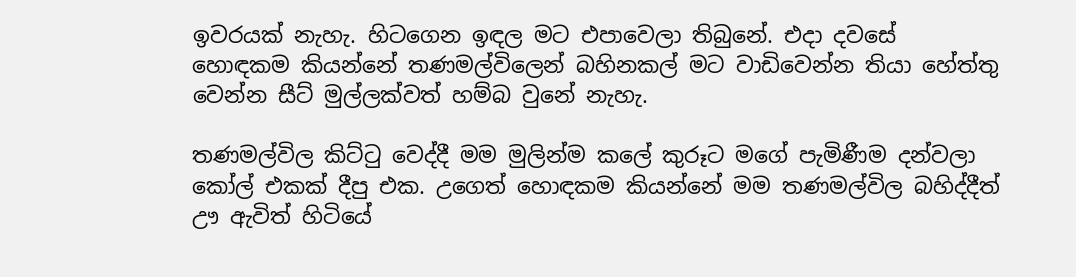ඉවරයක් නැහැ. හිටගෙන ඉඳල මට එපාවෙලා තිබුනේ. එදා දවසේ හොඳකම කියන්නේ තණමල්විලෙන් බහිනකල් මට වාඩිවෙන්න තියා හේත්තු වෙන්න සීට් මුල්ලක්වත් හම්බ වුනේ නැහැ.

තණමල්විල කිට්ටු වෙද්දී මම මුලින්ම කලේ කුරූට මගේ පැමිණීම දන්වලා කෝල් එකක් දීපු එක. උගෙත් හොඳකම කියන්නේ මම තණමල්විල බහිද්දීත් ඌ ඇවිත් හිටියේ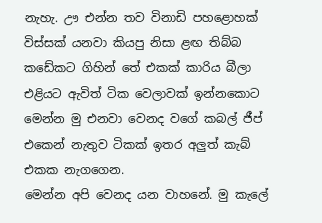නැහැ. ඌ එන්න තව විනාඩි පහළොහක් විස්සක් යනවා කියපු නිසා ළඟ තිබ්බ කඩේකට ගිහින් තේ එකක් කාරිය බීලා එළියට ඇවිත් ටික වෙලාවක් ඉන්නකොට මෙන්න මු එනවා වෙනද වගේ කබල් ජීප් එකෙන් නැතුව ටිකක් ඉතර අලුත් කැබ් එකක නැගගෙන.
මෙන්න අපි වෙනද යන වාහනේ. මු කැලේ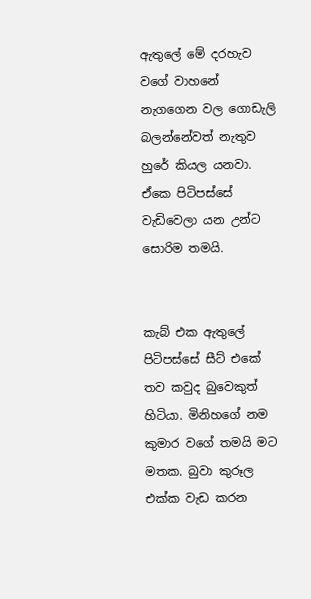ඇතුලේ මේ දරහැව වගේ වාහනේ නැගගෙන වල ගොඩැලි බලන්නේවත් නැතුව හුරේ කියල යනවා. ඒකෙ පිටිපස්සේ වැඩිවෙලා යන උන්ට සොරිම තමයි.


කැබ් එක ඇතුලේ පිටිපස්සේ සීට් එකේ තව කවුද බුවෙකුත් හිටියා. මිනිහගේ නම කුමාර වගේ තමයි මට මතක. බුවා කුරූල එක්ක වැඩ කරන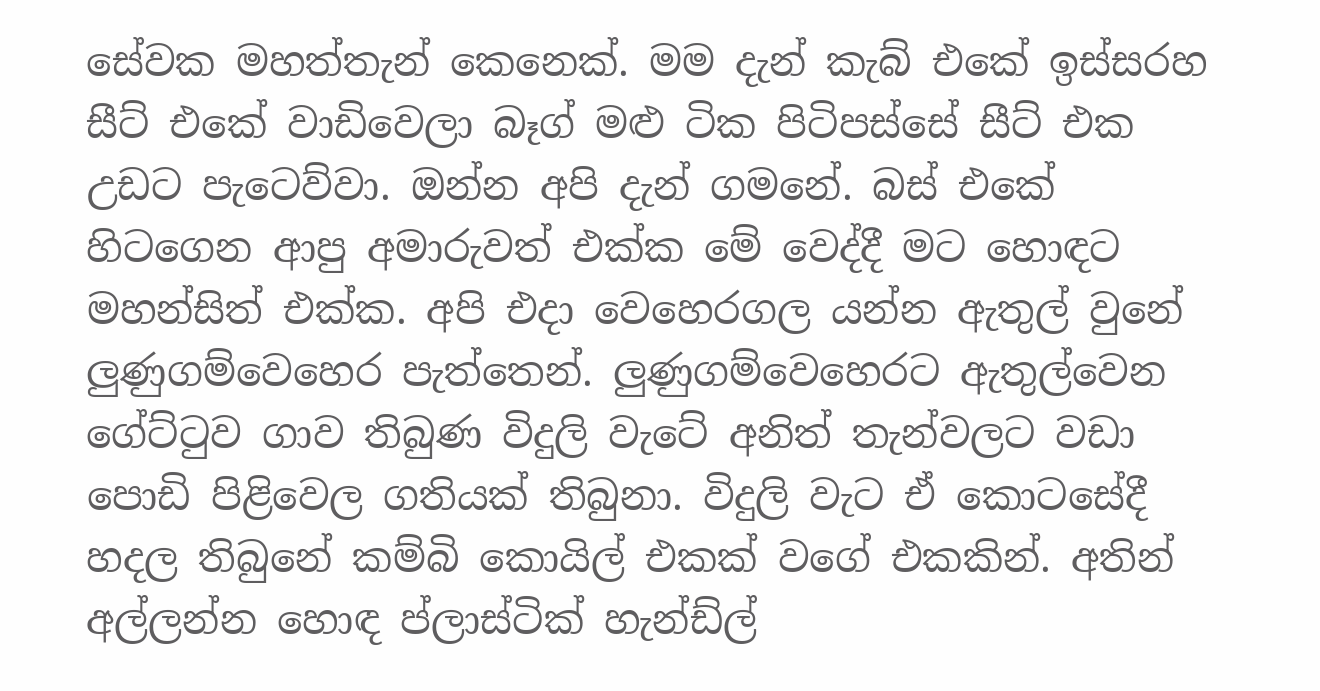සේවක මහත්තැන් කෙනෙක්. මම දැන් කැබ් එකේ ඉස්සරහ සීට් එකේ වාඩිවෙලා බෑග් මළු ටික පිටිපස්සේ සීට් එක උඩට පැටෙව්වා. ඔන්න අපි දැන් ගමනේ. බස් එකේ හිටගෙන ආපු අමාරුවත් එක්ක මේ වෙද්දී මට හොඳට මහන්සිත් එක්ක. අපි එදා වෙහෙරගල යන්න ඇතුල් වුනේ ලුණුගම්වෙහෙර පැත්තෙන්. ලුණුගම්වෙහෙරට ඇතුල්වෙන ගේට්ටුව ගාව තිබුණ විදුලි වැටේ අනිත් තැන්වලට වඩා පොඩි පිළිවෙල ගතියක් තිබුනා. විදුලි වැට ඒ කොටසේදී හදල තිබුනේ කම්බි කොයිල් එකක් වගේ එකකින්. අතින් අල්ලන්න හොඳ ප්ලාස්ටික් හැන්ඩ්ල්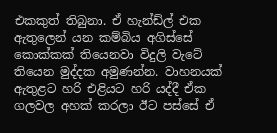එකකුත් තිබුනා. ඒ හැන්ඩ්ල් එක ඇතුලෙන් යන කම්බිය අගිස්සේ කොක්කක් තියෙනවා විදුලි වැටේ තියෙන මුද්දක අමුණන්න. වාහනයක් ඇතුළට හරි එළියට හරි යද්දී ඒක ගලවල අහක් කරලා ඊට පස්සේ ඒ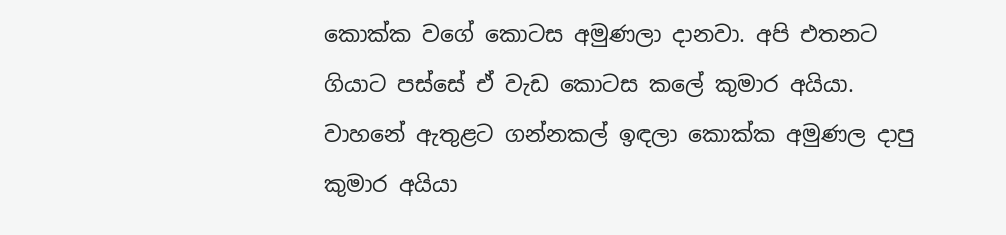කොක්ක වගේ කොටස අමුණලා දානවා. අපි එතනට ගියාට පස්සේ ඒ වැඩ කොටස කලේ කුමාර අයියා. වාහනේ ඇතුළට ගන්නකල් ඉඳලා කොක්ක අමුණල දාපු කුමාර අයියා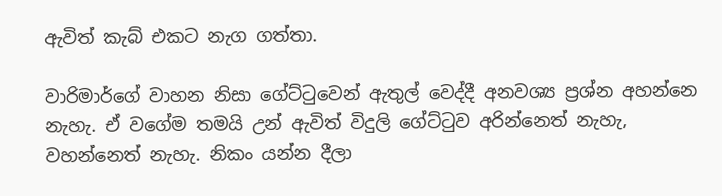ඇවිත් කැබ් එකට නැග ගත්තා.

වාරිමාර්ගේ වාහන නිසා ගේට්ටුවෙන් ඇතුල් වෙද්දී අනවශ්‍ය ප්‍රශ්න අහන්නෙ නැහැ. ඒ වගේම තමයි උන් ඇවිත් විදුලි ගේට්ටුව අරින්නෙත් නැහැ, වහන්නෙත් නැහැ. නිකං යන්න දීලා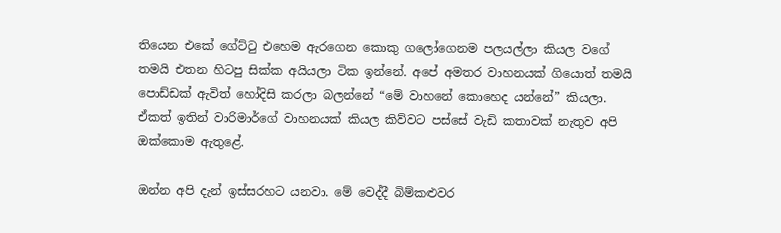තියෙන එකේ ගේට්ටු එහෙම ඇරගෙන කොකු ගලෝගෙනම පලයල්ලා කියල වගේ තමයි එතන හිටපු සික්ක අයියලා ටික ඉන්නේ. අපේ අමතර වාහනයක් ගියොත් තමයි පොඩ්ඩක් ඇවිත් හෝදිසි කරලා බලන්නේ “මේ වාහනේ කොහෙද යන්නේ” කියලා. ඒකත් ඉතින් වාරිමාර්ගේ වාහනයක් කියල කිව්වට පස්සේ වැඩි කතාවක් නැතුව අපි ඔක්කොම ඇතුළේ.

ඔන්න අපි දැන් ඉස්සරහට යනවා. මේ වෙද්දී බිම්කළුවර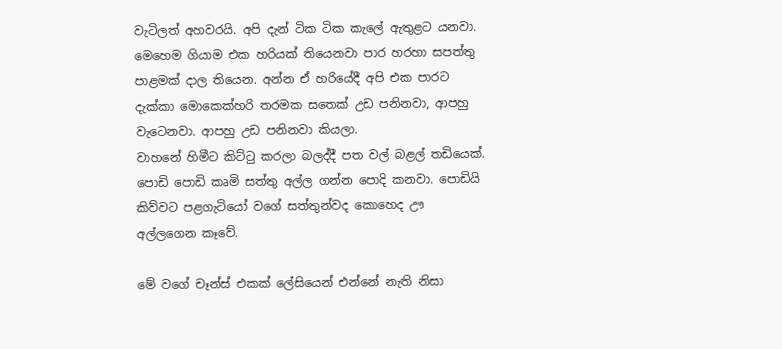වැටිලත් අහවරයි. අපි දැන් ටික ටික කැලේ ඇතුළට යනවා. මෙහෙම ගියාම එක හරියක් තියෙනවා පාර හරහා සපත්තු පාළමක් දාල තියෙන. අන්න ඒ හරියේදී අපි එක පාරට දැක්කා මොකෙක්හරි තරමක සතෙක් උඩ පනිනවා, ආපහු වැටෙනවා. ආපහු උඩ පනිනවා කියලා.
වාහනේ හිමීට කිට්ටු කරලා බලද්දී පත වල් බළල් තඩියෙක්. පොඩි පොඩි කෘමි සත්තු අල්ල ගන්න පොදි කනවා. පොඩියි කිව්වට පළගැටියෝ වගේ සත්තුන්වද කොහෙද ඌ අල්ලගෙන කෑවේ.

මේ වගේ චෑන්ස් එකක් ලේසියෙන් එන්නේ නැති නිසා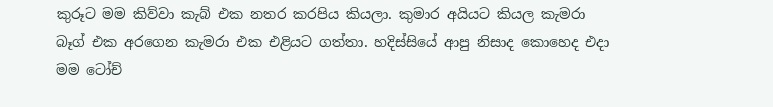කුරූට මම කිව්වා කැබ් එක නතර කරපිය කියලා. කුමාර අයියට කියල කැමරා බෑග් එක අරගෙන කැමරා එක එළියට ගත්තා. හදිස්සියේ ආපු නිසාද කොහෙද එදා මම ටෝච්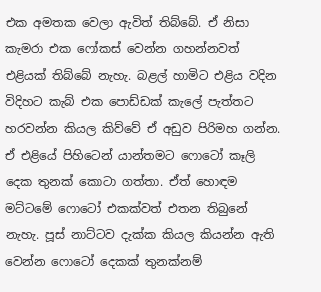එක අමතක වෙලා ඇවිත් තිබ්බේ. ඒ නිසා කැමරා එක ෆෝකස් වෙන්න ගහන්නවත් එළියක් තිබ්බේ නැහැ. බළල් හාමිට එළිය වදින විදිහට කැබ් එක පොඩ්ඩක් කැලේ පැත්තට හරවන්න කියල කිව්වේ ඒ අඩුව පිරිමහ ගන්න. ඒ එළියේ පිහිටෙන් යාන්තමට ෆොටෝ කෑලි දෙක තුනක් කොටා ගත්තා. ඒත් හොඳම මට්ටමේ ෆොටෝ එකක්වත් එතන තිබුනේ නැහැ. පූස් නාට්ටව දැක්ක කියල කියන්න ඇති වෙන්න ෆොටෝ දෙකක් තුනක්නම්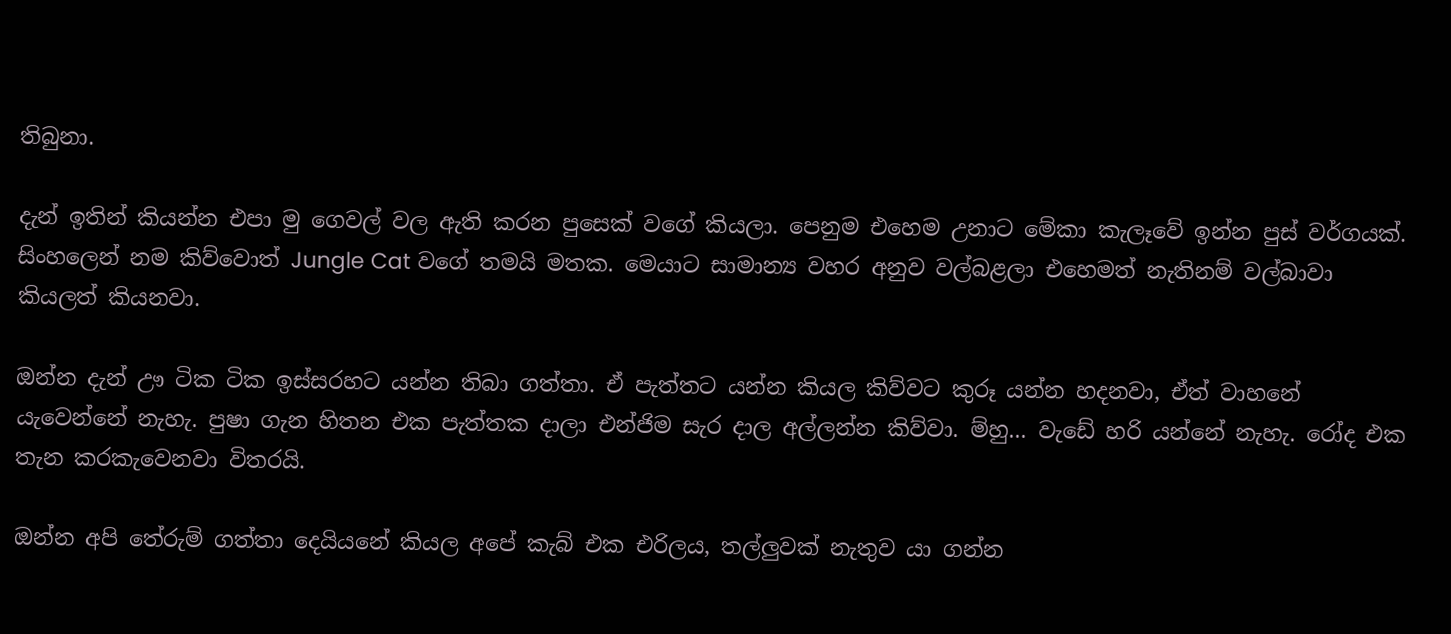තිබුනා.

දැන් ඉතින් කියන්න එපා මු ගෙවල් වල ඇති කරන පුසෙක් වගේ කියලා. පෙනුම එහෙම උනාට මේකා කැලෑවේ ඉන්න පුස් වර්ගයක්. සිංහලෙන් නම කිව්වොත් Jungle Cat වගේ තමයි මතක. මෙයාට සාමාන්‍ය වහර අනුව වල්බළලා එහෙමත් නැතිනම් වල්බාවා කියලත් කියනවා.

ඔන්න දැන් ඌ ටික ටික ඉස්සරහට යන්න තිබා ගත්තා. ඒ පැත්තට යන්න කියල කිව්වට කුරූ යන්න හදනවා, ඒත් වාහනේ යැවෙන්නේ නැහැ. පුෂා ගැන හිතන එක පැත්තක දාලා එන්ජිම සැර දාල අල්ලන්න කිව්වා. ම්හු... වැඩේ හරි යන්නේ නැහැ. රෝද එක තැන කරකැවෙනවා විතරයි.

ඔන්න අපි තේරුම් ගත්තා දෙයියනේ කියල අපේ කැබ් එක එරිලය, තල්ලුවක් නැතුව යා ගන්න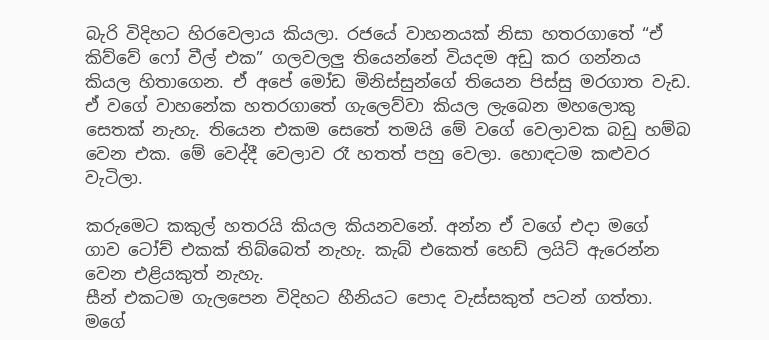බැරි විදිහට හිරවෙලාය කියලා. රජයේ වාහනයක් නිසා හතරගාතේ “ඒ කිව්වේ ෆෝ වීල් එක” ගලවලලු තියෙන්නේ වියදම අඩු කර ගන්නය කියල හිතාගෙන. ඒ අපේ මෝඩ මිනිස්සුන්ගේ තියෙන පිස්සු මරගාත වැඩ. ඒ වගේ වාහනේක හතරගාතේ ගැලෙව්වා කියල ලැබෙන මහලොකු සෙතක් නැහැ. තියෙන එකම සෙතේ තමයි මේ වගේ වෙලාවක බඩු හම්බ වෙන එක. මේ වෙද්දී වෙලාව රෑ හතත් පහු වෙලා. හොඳටම කළුවර වැටිලා.

කරුමෙට කකුල් හතරයි කියල කියනවනේ. අන්න ඒ වගේ එදා මගේ ගාව ටෝච් එකක් තිබ්බෙත් නැහැ. කැබ් එකෙත් හෙඩ් ලයිට් ඇරෙන්න වෙන එළියකුත් නැහැ.
සීන් එකටම ගැලපෙන විදිහට හීනියට පොද වැස්සකුත් පටන් ගත්තා. මගේ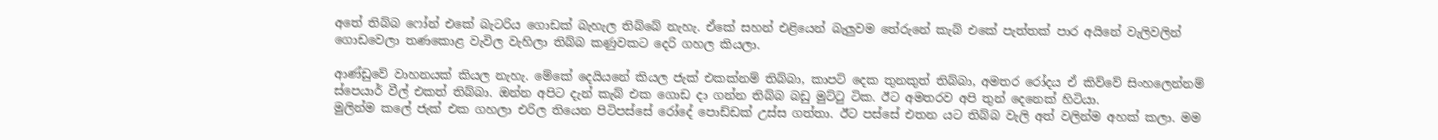අතේ තිබ්බ ෆෝන් එකේ බැටරිය ගොඩක් බැහැල තිබ්බේ නැහැ. ඒකේ සහන් එළියෙන් බැලුවම තේරුනේ කැබ් එකේ පැත්තක් පාර අයිනේ වැලිවලින් ගොඩවෙලා තණකොළ වැවිල වැහිලා තිබ්බ කණුවකට දෙරි ගහල කියලා.

ආණ්ඩුවේ වාහනයක් කියල නැහැ. මේකේ දෙයියනේ කියල ජැක් එකක්නම් තිබ්බා, කාපට් දෙක තුනකුත් තිබ්බා, අමතර රෝදය ඒ කිව්වේ සිංහලෙන්නම් ස්පෙයාර් වීල් එකත් තිබ්බා. ඔන්න අපිට දැන් කැබ් එක ගොඩ දා ගන්න තිබ්බ බඩු මුට්ටු ටික. ඊට අමතරව අපි තුන් දෙනෙක් හිටියා.
මුලින්ම කලේ ජැක් එක ගහලා එරිල තියෙන පිටිපස්සේ රෝදේ පොඩ්ඩක් උස්ස ගත්තා. ඊට පස්සේ එතන යට තිබ්බ වැලි අත් වලින්ම අහක් කලා. මම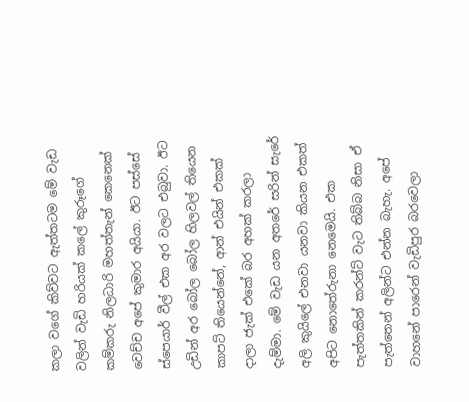කලා වගේ කිව්වට ඇත්තටම මේ වැඩ වලින් වැඩි හරියක් කලේ කුරූගේ කම්කරු නිලධාරි මහත්තැන් කෙනෙක් වෙච්ච අපේ කුමාර අයියා. ඊට පස්සේ ස්පෙයාර් වීල් එක අර වලට එබුවා. ඊට උඩින් අර බෝල බෝල හිලවල් තියෙන කාපට් තියෙන්නේ, ආන් එයින් එකක් දාලා ජැක් එකේ බර අහක් කරලා දැම්මා. මේ වැඩ යන අතරේ සරින් සැරේ අලි කුයිලේ එනවා යනවා කියන එකත් අපිට නොතේරුනා නෙමෙයි. එක පැත්තකින් කරන්ට් වැට තිබ්බ නිසා ඒ පැත්තෙන් අලින්ට එන්න බැහැ. අපේ වාහනේ පාරෙන් වැඩිපුර බරවෙලා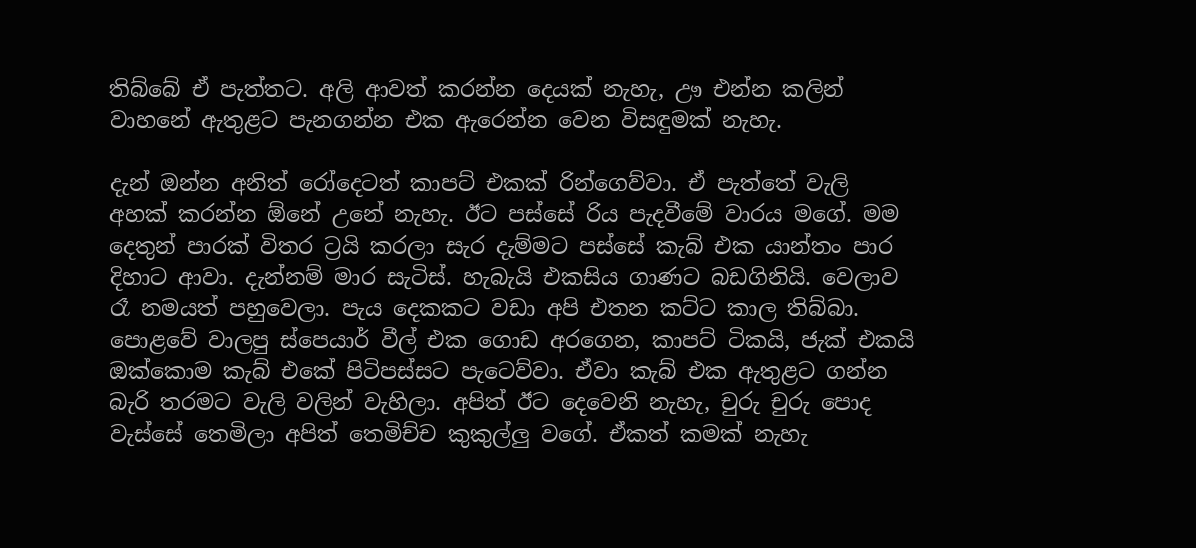තිබ්බේ ඒ පැත්තට. අලි ආවත් කරන්න දෙයක් නැහැ, ඌ එන්න කලින් වාහනේ ඇතුළට පැනගන්න එක ඇරෙන්න වෙන විසඳුමක් නැහැ.

දැන් ඔන්න අනිත් රෝදෙටත් කාපට් එකක් රින්ගෙව්වා. ඒ පැත්තේ වැලි අහක් කරන්න ඕනේ උනේ නැහැ. ඊට පස්සේ රිය පැදවීමේ වාරය මගේ. මම දෙතුන් පාරක් විතර ට්‍රයි කරලා සැර දැම්මට පස්සේ කැබ් එක යාන්තං පාර දිහාට ආවා. දැන්නම් මාර සැටිස්. හැබැයි එකසිය ගාණට බඩගිනියි. වෙලාව රෑ නමයත් පහුවෙලා. පැය දෙකකට වඩා අපි එතන කට්ට කාල තිබ්බා. පොළවේ වාලපු ස්පෙයාර් වීල් එක ගොඩ අරගෙන, කාපට් ටිකයි, ජැක් එකයි ඔක්කොම කැබ් එකේ පිටිපස්සට පැටෙව්වා. ඒවා කැබ් එක ඇතුළට ගන්න බැරි තරමට වැලි වලින් වැහිලා. අපිත් ඊට දෙවෙනි නැහැ, චුරු චුරු පොද වැස්සේ තෙමිලා අපිත් තෙමිච්ච කුකුල්ලු වගේ. ඒකත් කමක් නැහැ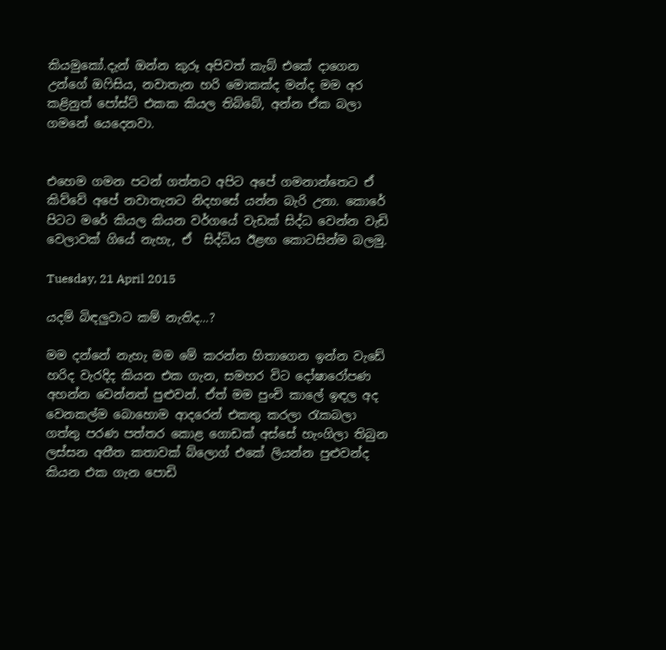කියමුකෝ.දැන් ඔන්න කුරූ අපිවත් කැබ් එකේ දාගෙන උන්ගේ ඔෆිසිය, නවාතැන හරි මොකක්ද මන්ද මම අර කළිනුත් පෝස්ට් එකක කියල තිබ්බේ, අන්න ඒක බලා ගමනේ යෙදෙනවා.


එහෙම ගමන පටන් ගත්තට අපිට අපේ ගමනාන්තෙට ඒ කිව්වේ අපේ නවාතැනට නිදහසේ යන්න බැරි උනා. කොරේ පිටට මරේ කියල කියන වර්ගයේ වැඩක් සිද්ධ වෙන්න වැඩි වෙලාවක් ගියේ නැහැ, ඒ  සිද්ධිය ඊළඟ කොටසින්ම බලමු.

Tuesday, 21 April 2015

යදම් බිඳලුවාට කම් නැතිද...?

මම දන්නේ නැහැ මම මේ කරන්න හිතාගෙන ඉන්න වැඩේ හරිද වැරදිද කියන එක ගැන, සමහර විට දෝෂාරෝපණ අහන්න වෙන්නත් පුළුවන්. ඒත් මම පුංචි කාලේ ඉඳල අද වෙනකල්ම බොහොම ආදරෙන් එකතු කරලා රැකබලා ගත්තු පරණ පත්තර කොළ ගොඩක් අස්සේ හැංගිලා තිබුන ලස්සන අතීත කතාවක් බ්ලොග් එකේ ලියන්න පුළුවන්ද කියන එක ගැන පොඩි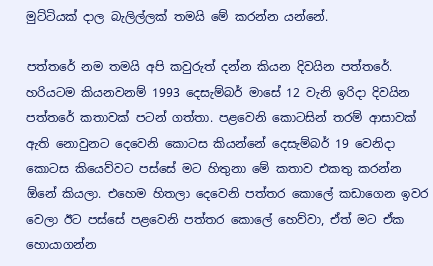මුට්ටියක් දාල බැලිල්ලක් තමයි මේ කරන්න යන්නේ.

පත්තරේ නම තමයි අපි කවුරුත් දන්න කියන දිවයින පත්තරේ. හරියටම කියනවනම් 1993 දෙසැම්බර් මාසේ 12 වැනි ඉරිදා දිවයින පත්තරේ කතාවක් පටන් ගත්තා. පළවෙනි කොටසින් තරම් ආසාවක් ඇති නොවුනට දෙවෙනි කොටස කියන්නේ දෙසැම්බර් 19 වෙනිදා කොටස කියෙව්වට පස්සේ මට හිතුනා මේ කතාව එකතු කරන්න ඕනේ කියලා. එහෙම හිතලා දෙවෙනි පත්තර කොලේ කඩාගෙන ඉවර වෙලා ඊට පස්සේ පළවෙනි පත්තර කොලේ හෙව්වා, ඒත් මට ඒක හොයාගන්න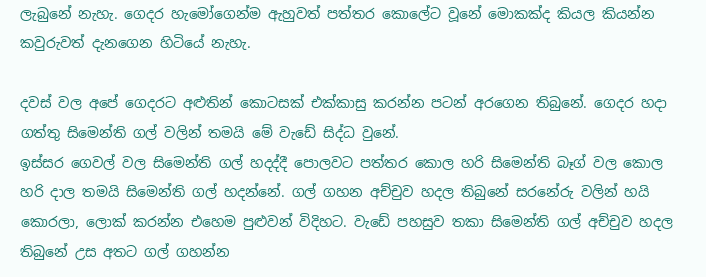ලැබුනේ නැහැ. ගෙදර හැමෝගෙන්ම ඇහුවත් පත්තර කොලේට වූනේ මොකක්ද කියල කියන්න කවුරුවත් දැනගෙන හිටියේ නැහැ.

දවස් වල අපේ ගෙදරට අළුතින් කොටසක් එක්කාසු කරන්න පටන් අරගෙන තිබුනේ. ගෙදර හදා ගත්තු සිමෙන්ති ගල් වලින් තමයි මේ වැඩේ සිද්ධ වුනේ.
ඉස්සර ගෙවල් වල සිමෙන්ති ගල් හදද්දී පොලවට පත්තර කොල හරි සිමෙන්ති බෑග් වල කොල හරි දාල තමයි සිමෙන්ති ගල් හදන්නේ. ගල් ගහන අච්චුව හදල තිබුනේ සරනේරු වලින් හයි කොරලා, ලොක් කරන්න එහෙම පුළුවන් විදිහට. වැඩේ පහසුව තකා සිමෙන්ති ගල් අච්චුව හදල තිබුනේ උස අතට ගල් ගහන්න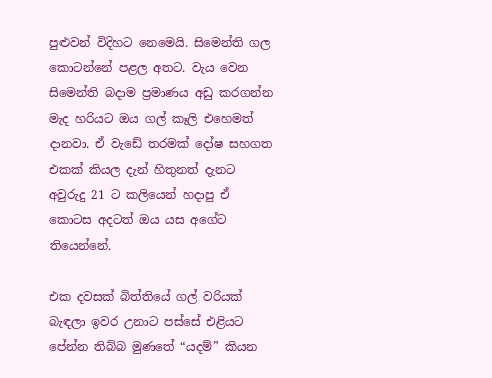පුළුවන් විදිහට නෙමෙයි. සිමෙන්ති ගල කොටන්නේ පළල අතට. වැය වෙන සිමෙන්ති බදාම ප්‍රමාණය අඩු කරගන්න මැද හරියට ඔය ගල් කෑලි එහෙමත් දානවා. ඒ වැඩේ තරමක් දෝෂ සහගත එකක් කියල දැන් හිතුනත් දැනට අවුරුදු 21 ට කලියෙන් හදාපු ඒ කොටස අදටත් ඔය යස අගේට තියෙන්නේ.

එක දවසක් බිත්තියේ ගල් වරියක් බැඳලා ඉවර උනාට පස්සේ එළියට පේන්න තිබ්බ මුණතේ “යදම්” කියන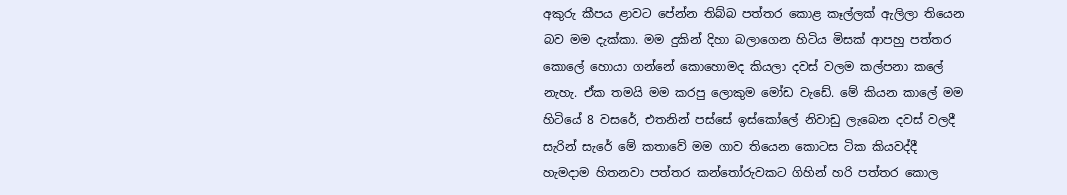අකුරු කීපය ළාවට පේන්න තිබ්බ පත්තර කොළ කෑල්ලක් ඇලිලා තියෙන බව මම දැක්කා. මම දුකින් දිහා බලාගෙන හිටිය මිසක් ආපහු පත්තර කොලේ හොයා ගන්නේ කොහොමද කියලා දවස් වලම කල්පනා කලේ නැහැ. ඒක තමයි මම කරපු ලොකුම මෝඩ වැඩේ. මේ කියන කාලේ මම හිටියේ 8 වසරේ, එතනින් පස්සේ ඉස්කෝලේ නිවාඩු ලැබෙන දවස් වලදී සැරින් සැරේ මේ කතාවේ මම ගාව තියෙන කොටස ටික කියවද්දී හැමදාම හිතනවා පත්තර කන්තෝරුවකට ගිහින් හරි පත්තර කොල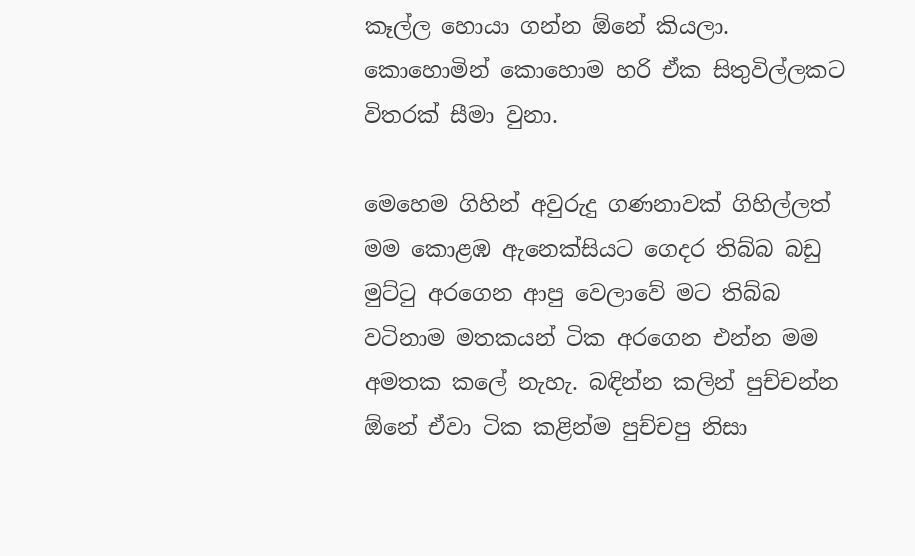කෑල්ල හොයා ගන්න ඕනේ කියලා. කොහොමින් කොහොම හරි ඒක සිතුවිල්ලකට විතරක් සීමා වුනා.

මෙහෙම ගිහින් අවුරුදු ගණනාවක් ගිහිල්ලත් මම කොළඹ ඇනෙක්සියට ගෙදර තිබ්බ බඩු මුට්ටු අරගෙන ආපු වෙලාවේ මට තිබ්බ වටිනාම මතකයන් ටික අරගෙන එන්න මම අමතක කලේ නැහැ. බඳින්න කලින් පුච්චන්න ඕනේ ඒවා ටික කළින්ම පුච්චපු නිසා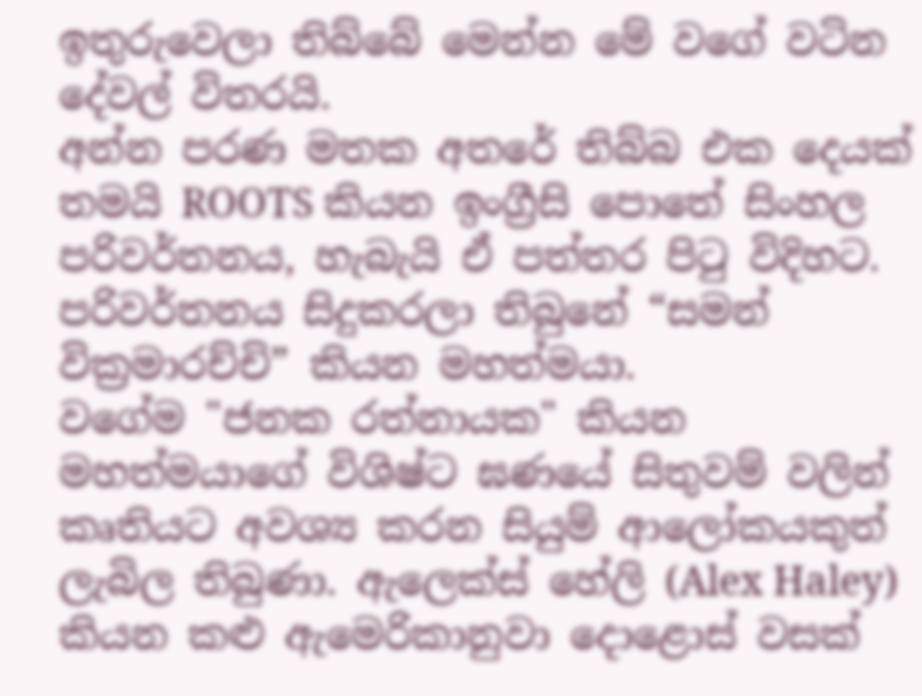ඉතුරුවෙලා තිබ්බේ මෙන්න මේ වගේ වටින දේවල් විතරයි.
අන්න පරණ මතක අතරේ තිබ්බ එක දෙයක් තමයි ROOTS කියන ඉංග්‍රීසි පොතේ සිංහල පරිවර්තනය, හැබැයි ඒ පත්තර පිටු විදිහට. පරිවර්තනය සිදුකරලා තිබුනේ “සමන් වික්‍රමාරච්චි” කියන මහත්මයා.
වගේම "ජනක රත්නායක" කියන මහත්මයාගේ විශිෂ්ට ඝණයේ සිතුවම් වලින් කෘතියට අවශ්‍ය කරන සියුම් ආලෝකයකුත් ලැබිල තිබුණා. ඇලෙක්ස් හේලි (Alex Haley) කියන කළු ඇමෙරිකානුවා දොළොස් වසක්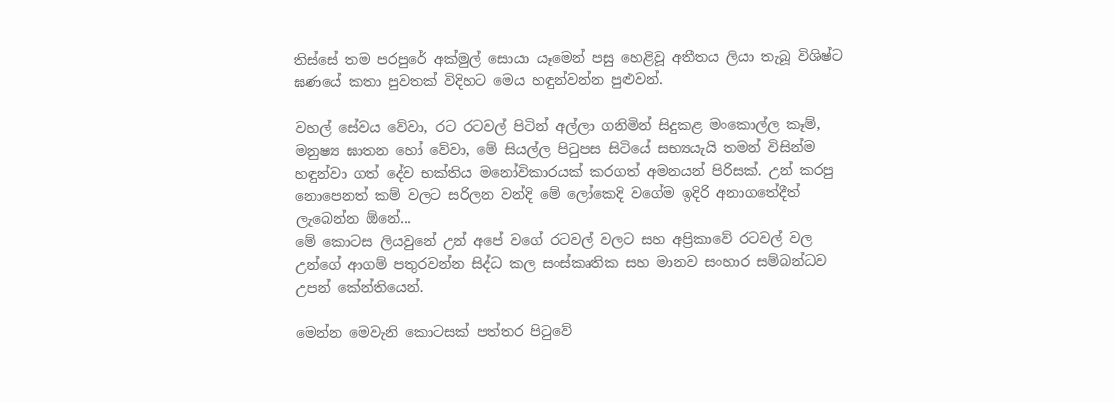තිස්සේ තම පරපුරේ අක්මුල් සොයා යෑමෙන් පසු හෙළිවූ අතීතය ලියා තැබූ විශිෂ්ට ඝණයේ කතා පුවතක් විදිහට මෙය හඳුන්වන්න පුළුවන්.

වහල් සේවය වේවා, රට රටවල් පිටින් අල්ලා ගනිමින් සිදුකළ මංකොල්ල කෑම්, මනුෂ්‍ය ඝාතන හෝ වේවා, මේ සියල්ල පිටුපස සිටියේ සභ්‍යයැයි තමන් විසින්ම හඳුන්වා ගත් දේව භක්තිය මනෝවිකාරයක් කරගත් අමනයන් පිරිසක්. උන් කරපු  නොපෙනත් කම් වලට සරිලන වන්දි මේ ලෝකෙදි වගේම ඉදිරි අනාගතේදීත් ලැබෙන්න ඕනේ...
මේ කොටස ලියවුනේ උන් අපේ වගේ රටවල් වලට සහ අප්‍රිකාවේ රටවල් වල උන්ගේ ආගම් පතුරවන්න සිද්ධ කල සංස්කෘතික සහ මානව සංහාර සම්බන්ධව උපන් කේන්තියෙන්.

මෙන්න මෙවැනි කොටසක් පත්තර පිටුවේ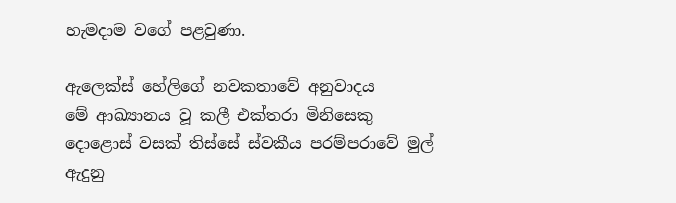හැමදාම වගේ පළවුණා.

ඇලෙක්ස් හේලිගේ නවකතාවේ අනුවාදය
මේ ආඛ්‍යානය වූ කලී එක්තරා මිනිසෙකු දොළොස් වසක් තිස්සේ ස්වකීය පරම්පරාවේ මුල් ඇදුනු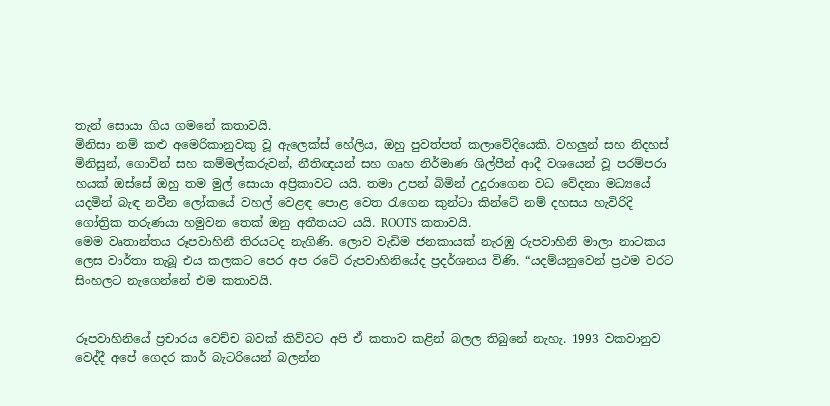තැන් සොයා ගිය ගමනේ කතාවයි.
මිනිසා නම් කළු අමෙරිකානුවකු වූ ඇලෙක්ස් හේලිය, ඔහු පුවත්පත් කලාවේදියෙකි. වහලුන් සහ නිදහස් මිනිසුන්, ගොවින් සහ කම්මල්කරුවන්, නීතිඥයන් සහ ගෘහ නිර්මාණ ශිල්පීන් ආදී වශයෙන් වූ පරම්පරා හයක් ඔස්සේ ඔහු තම මුල් සොයා අප්‍රිකාවට යයි. තමා උපන් බිමින් උදුරාගෙන වධ වේදනා මධ්‍යයේ යදමින් බැඳ නවීන ලෝකයේ වහල් වෙළඳ පොළ වෙත රැගෙන කුන්ටා කින්ටේ නම් දහසය හැවිරිදි ගෝත්‍රික තරුණයා හමුවන තෙක් ඔනු අතීතයට යයි. ROOTS කතාවයි.
මෙම වෘතාන්තය රූපවාහිනී තිරයටද නැගිණි. ලොව වැඩිම ජනකායක් නැරඹු රුපවාහිනි මාලා නාටකය ලෙස වාර්තා තැබූ එය කලකට පෙර අප රටේ රුපවාහිනියේද ප්‍රදර්ශනය විණි. “යදම්යනුවෙන් ප්‍රථම වරට සිංහලට නැගෙන්නේ එම කතාවයි.


රූපවාහිනියේ ප්‍රචාරය වෙච්ච බවක් කිව්වට අපි ඒ කතාව කළින් බලල තිබුනේ නැහැ. 1993 වකවානුව වෙද්දී අපේ ගෙදර කාර් බැටරියෙන් බලන්න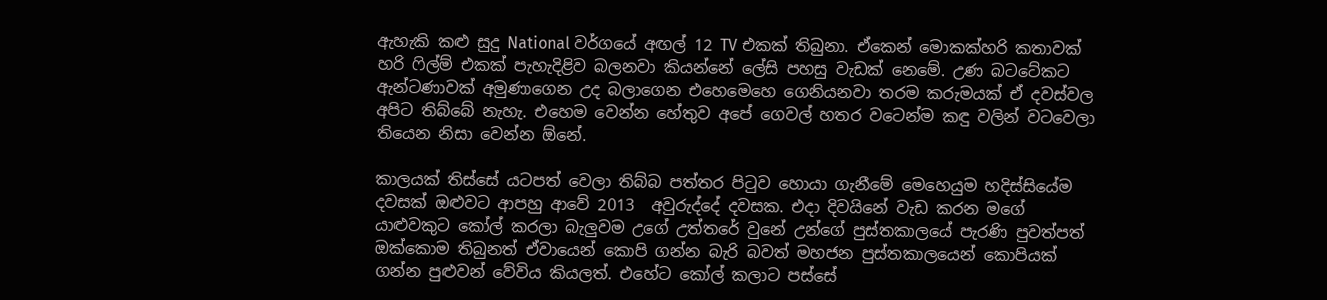ඇහැකි කළු සුදු National වර්ගයේ අඟල් 12 TV එකක් තිබුනා. ඒකෙන් මොකක්හරි කතාවක් හරි ෆිල්ම් එකක් පැහැදිළිව බලනවා කියන්නේ ලේසි පහසු වැඩක් නෙමේ. උණ බටටේකට ඇන්ටණාවක් අමුණාගෙන උද බලාගෙන එහෙමෙහෙ ගෙනියනවා තරම කරුමයක් ඒ දවස්වල අපිට තිබ්බේ නැහැ. එහෙම වෙන්න හේතුව අපේ ගෙවල් හතර වටෙන්ම කඳු වලින් වටවෙලා තියෙන නිසා වෙන්න ඕනේ.

කාලයක් තිස්සේ යටපත් වෙලා තිබ්බ පත්තර පිටුව හොයා ගැනීමේ මෙහෙයුම හදිස්සියේම දවසක් ඔළුවට ආපහු ආවේ 2013  අවුරුද්දේ දවසක. එදා දිවයිනේ වැඩ කරන මගේ යාළුවකුට කෝල් කරලා බැලුවම උගේ උත්තරේ වුනේ උන්ගේ පුස්තකාලයේ පැරණි පුවත්පත් ඔක්කොම තිබුනත් ඒවායෙන් කොපි ගන්න බැරි බවත් මහජන පුස්තකාලයෙන් කොපියක් ගන්න පුළුවන් වේවිය කියලත්. එහේට කෝල් කලාට පස්සේ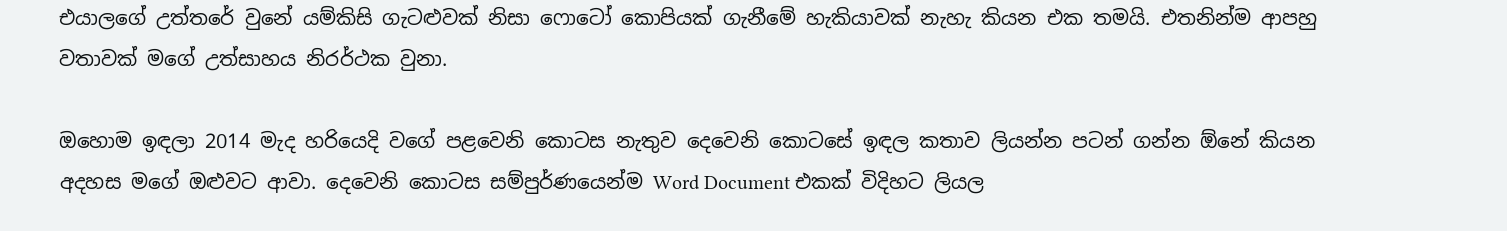එයාලගේ උත්තරේ වුනේ යම්කිසි ගැටළුවක් නිසා ෆොටෝ කොපියක් ගැනීමේ හැකියාවක් නැහැ කියන එක තමයි. එතනින්ම ආපහු වතාවක් මගේ උත්සාහය නිරර්ථක වුනා.

ඔහොම ඉඳලා 2014 මැද හරියෙදි වගේ පළවෙනි කොටස නැතුව දෙවෙනි කොටසේ ඉඳල කතාව ලියන්න පටන් ගන්න ඕනේ කියන අදහස මගේ ඔළුවට ආවා. දෙවෙනි කොටස සම්පුර්ණයෙන්ම Word Document එකක් විදිහට ලියල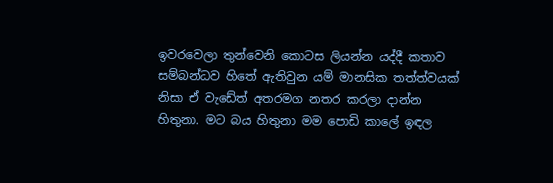ඉවරවෙලා තුන්වෙනි කොටස ලියන්න යද්දී කතාව සම්බන්ධව හිතේ ඇතිවුන යම් මානසික තත්ත්වයක් නිසා ඒ වැඩේත් අතරමග නතර කරලා දාන්න හිතුනා. මට බය හිතුනා මම පොඩි කාලේ ඉඳල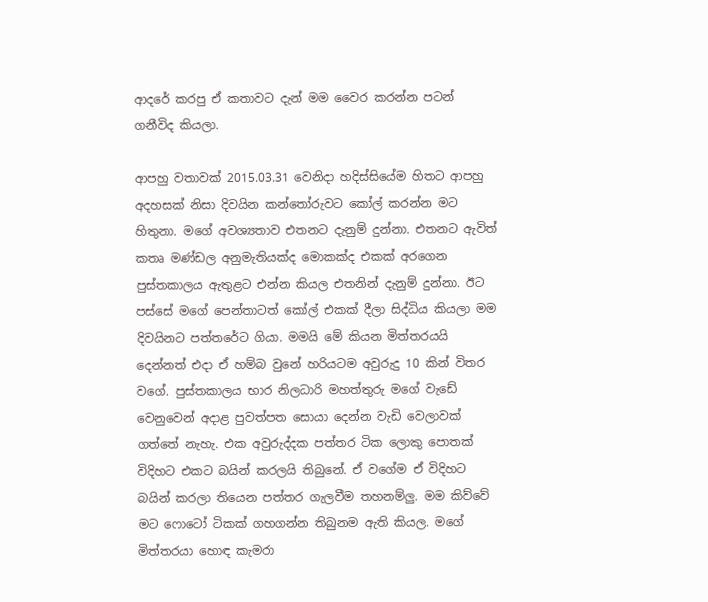ආදරේ කරපු ඒ කතාවට දැන් මම වෛර කරන්න පටන් ගනීවිද කියලා.

ආපහු වතාවක් 2015.03.31 වෙනිදා හදිස්සියේම හිතට ආපහු අදහසක් නිසා දිවයින කන්තෝරුවට කෝල් කරන්න මට හිතුනා. මගේ අවශ්‍යතාව එතනට දැනුම් දුන්නා. එතනට ඇවිත් කතෘ මණ්ඩල අනුමැතියක්ද මොකක්ද එකක් අරගෙන පුස්තකාලය ඇතුළට එන්න කියල එතනින් දැනුම් දුන්නා. ඊට පස්සේ මගේ පෙන්තාටත් කෝල් එකක් දීලා සිද්ධිය කියලා මම දිවයිනට පත්තරේට ගියා. මමයි මේ කියන මිත්තරයයි දෙන්නත් එදා ඒ හම්බ වුනේ හරියටම අවුරුදු 10 කින් විතර වගේ. පුස්තකාලය භාර නිලධාරි මහත්තුරු මගේ වැඩේ වෙනුවෙන් අදාළ පුවත්පත සොයා දෙන්න වැඩි වෙලාවක් ගත්තේ නැහැ. එක අවුරුද්දක පත්තර ටික ලොකු පොතක් විදිහට එකට බයින් කරලයි තිබුනේ. ඒ වගේම ඒ විදිහට බයින් කරලා තියෙන පත්තර ගැලවීම තහනම්ලු. මම කිව්වේ මට ෆොටෝ ටිකක් ගහගන්න තිබුනම ඇති කියල. මගේ මිත්තරයා හොඳ කැමරා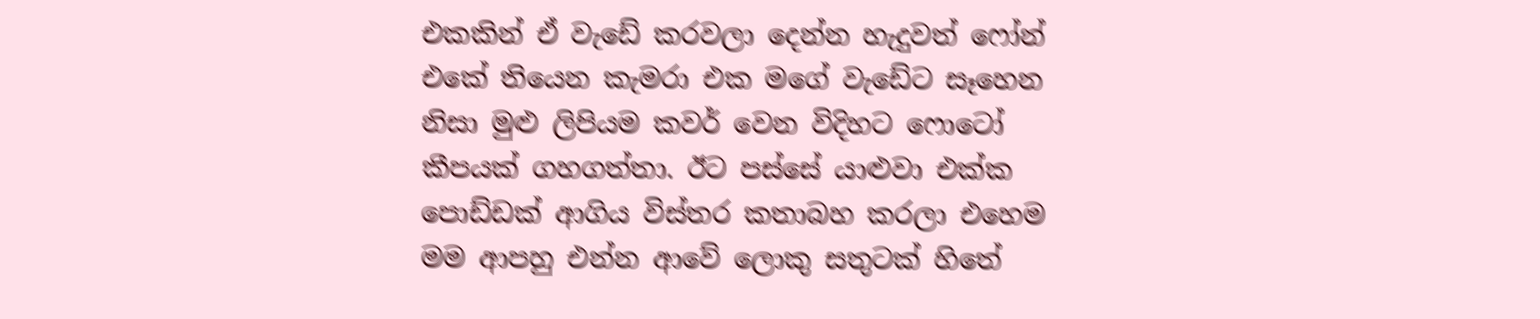එකකින් ඒ වැඩේ කරවලා දෙන්න හැදුවත් ෆෝන් එකේ තියෙන කැමරා එක මගේ වැඩේට සෑහෙන නිසා මුළු ලිපියම කවර් වෙන විදිහට ෆොටෝ කීපයක් ගහගත්තා. ඊට පස්සේ යාළුවා එක්ක පොඩ්ඩක් ආගිය විස්තර කතාබහ කරලා එහෙම මම ආපහු එන්න ආවේ ලොකු සතුටක් හිතේ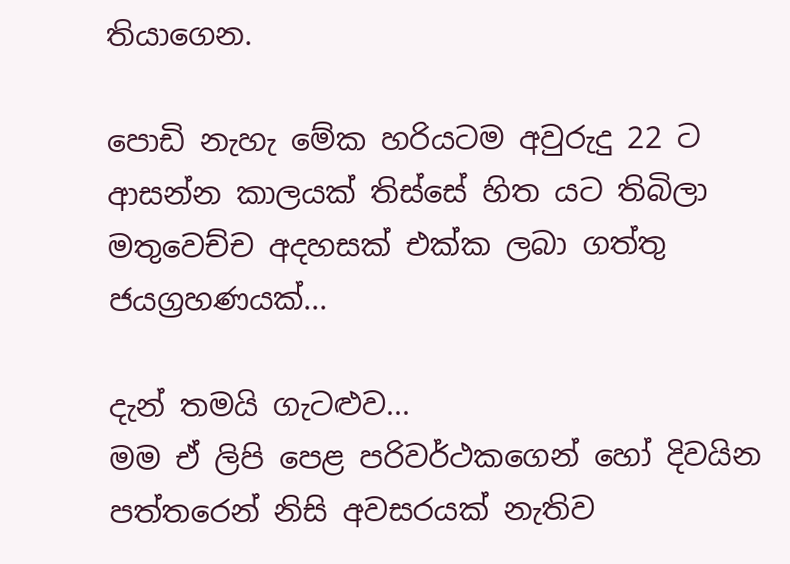තියාගෙන.

පොඩි නැහැ මේක හරියටම අවුරුදු 22 ට ආසන්න කාලයක් තිස්සේ හිත යට තිබිලා මතුවෙච්ච අදහසක් එක්ක ලබා ගත්තු ජයග්‍රහණයක්...

දැන් තමයි ගැටළුව...
මම ඒ ලිපි පෙළ පරිවර්ථකගෙන් හෝ දිවයින පත්තරෙන් නිසි අවසරයක් නැතිව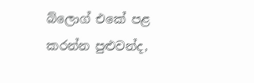බ්ලොග් එකේ පළ කරන්න පුළුවන්ද,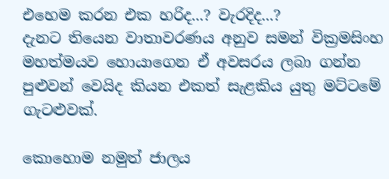එහෙම කරන එක හරිද...? වැරදිද...?
දැනට තියෙන වාතාවරණය අනුව සමන් වික්‍රමසිංහ මහත්මයව හොයාගෙන ඒ අවසරය ලබා ගන්න පුළුවන් වෙයිද කියන එකත් සැළකිය යුතු මට්ටමේ ගැටළුවක්.

කොහොම නමුත් ජාලය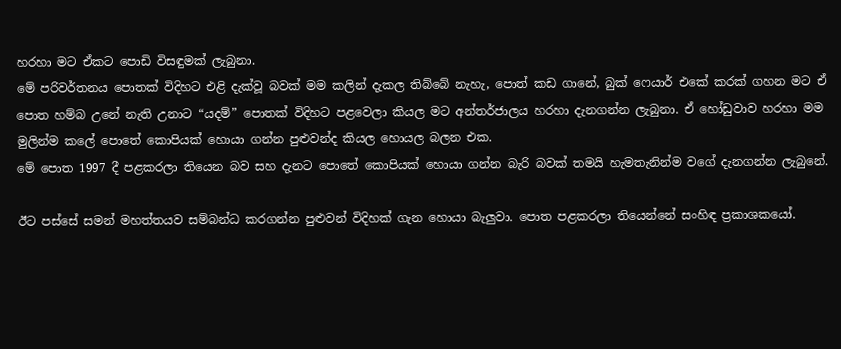හරහා මට ඒකට පොඩි විසඳුමක් ලැබුනා.
මේ පරිවර්තනය පොතක් විදිහට එළි දැක්වූ බවක් මම කලින් දැකල තිබ්බේ නැහැ, පොත් කඩ ගානේ, බුක් ෆෙයාර් එකේ කරක් ගහන මට ඒ පොත හම්බ උනේ නැති උනාට “යදම්” පොතක් විදිහට පළවෙලා කියල මට අන්තර්ජාලය හරහා දැනගන්න ලැබුනා. ඒ හෝඩුවාව හරහා මම මුලින්ම කලේ පොතේ කොපියක් හොයා ගන්න පුළුවන්ද කියල හොයල බලන එක.
මේ පොත 1997 දී පළකරලා තියෙන බව සහ දැනට පොතේ කොපියක් හොයා ගන්න බැරි බවක් තමයි හැමතැනින්ම වගේ දැනගන්න ලැබුනේ.

ඊට පස්සේ සමන් මහත්තයව සම්බන්ධ කරගන්න පුළුවන් විදිහක් ගැන හොයා බැලුවා. පොත පළකරලා තියෙන්නේ සංහිඳ ප්‍රකාශකයෝ.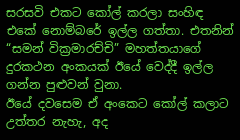සරසවි එකට කෝල් කරලා සංහිඳ එකේ නොම්බරේ ඉල්ල ගත්තා. එතනින් “සමන් වික්‍රමාරච්චි” මහත්තයාගේ දුරකථන අංකයක් ඊයේ වෙද්දී ඉල්ල ගන්න පුළුවන් වුනා.
ඊයේ දවසෙම ඒ අංකෙට කෝල් කලාට උත්තර නැහැ, අද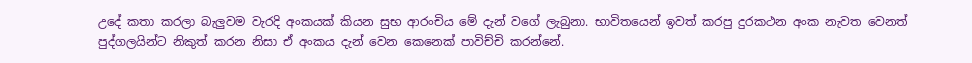උදේ කතා කරලා බැලුවම වැරදි අංකයක් කියන සුභ ආරංචිය මේ දැන් වගේ ලැබුනා. භාවිතයෙන් ඉවත් කරපු දුරකථන අංක නැවත වෙනත් පුද්ගලයින්ට නිකුත් කරන නිසා ඒ අංකය දැන් වෙන කෙනෙක් පාවිච්චි කරන්නේ.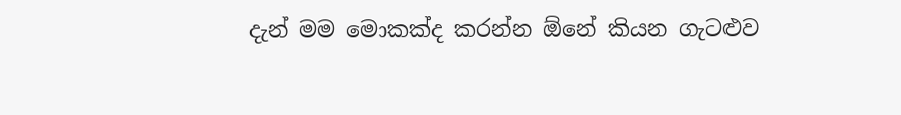දැන් මම මොකක්ද කරන්න ඕනේ කියන ගැටළුව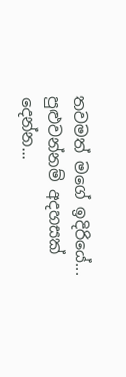තවමත් මගේ ඉදිරියේ...
පුළුවන්නම් අදහසක් දෙන්න...